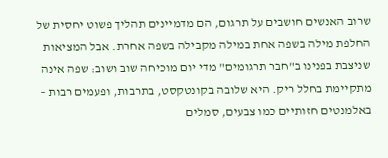שרוב האנשים חושבים על תרגום, הם מדמיינים תהליך פשוט יחסית של החלפת מילה בשפה אחת במילה מקבילה בשפה אחרת. אבל המציאות שניצבת בפנינו ב"חבר תרגומים" מדי יום מוכיחה שוב ושוב: שפה אינה מתקיימת בחלל ריק. היא שלובה בקונטקסט, בתרבות, ופעמים רבות – באלמנטים חזותיים כמו צבעים, סמלים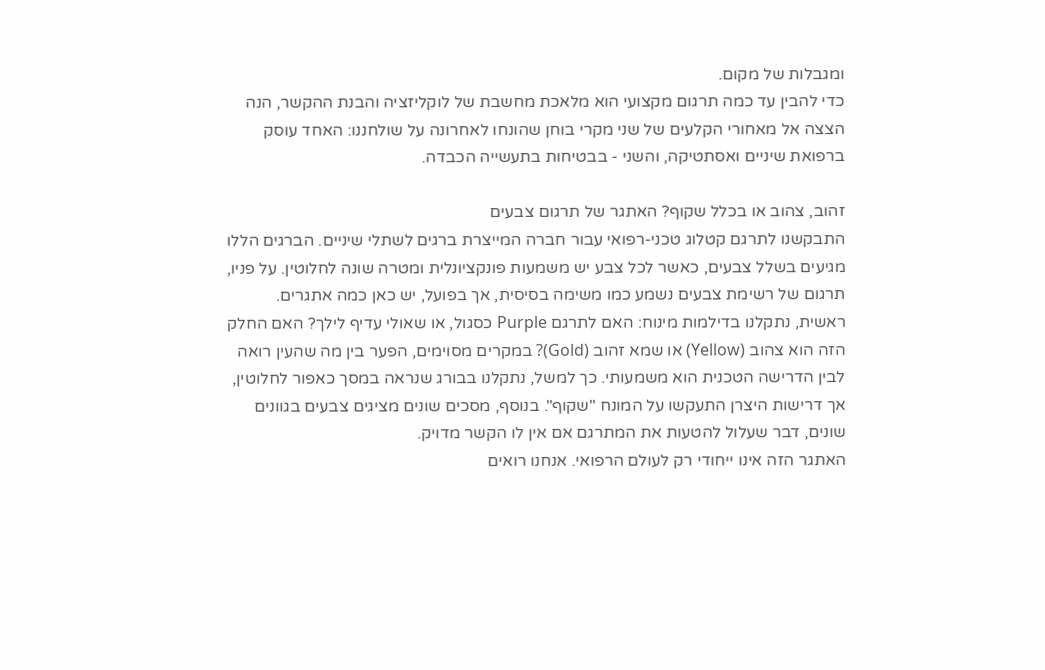ומגבלות של מקום.
כדי להבין עד כמה תרגום מקצועי הוא מלאכת מחשבת של לוקליזציה והבנת ההקשר, הנה הצצה אל מאחורי הקלעים של שני מקרי בוחן שהונחו לאחרונה על שולחננו: האחד עוסק ברפואת שיניים ואסתטיקה, והשני - בבטיחות בתעשייה הכבדה.

זהוב, צהוב או בכלל שקוף? האתגר של תרגום צבעים
התבקשנו לתרגם קטלוג טכני-רפואי עבור חברה המייצרת ברגים לשתלי שיניים. הברגים הללו מגיעים בשלל צבעים, כאשר לכל צבע יש משמעות פונקציונלית ומטרה שונה לחלוטין. על פניו, תרגום של רשימת צבעים נשמע כמו משימה בסיסית, אך בפועל, יש כאן כמה אתגרים.
ראשית, נתקלנו בדילמות מינוח: האם לתרגם Purple כסגול, או שאולי עדיף לילך? האם החלק הזה הוא צהוב (Yellow) או שמא זהוב (Gold)? במקרים מסוימים, הפער בין מה שהעין רואה לבין הדרישה הטכנית הוא משמעותי. כך למשל, נתקלנו בבורג שנראה במסך כאפור לחלוטין, אך דרישות היצרן התעקשו על המונח "שקוף". בנוסף, מסכים שונים מציגים צבעים בגוונים שונים, דבר שעלול להטעות את המתרגם אם אין לו הקשר מדויק.
האתגר הזה אינו ייחודי רק לעולם הרפואי. אנחנו רואים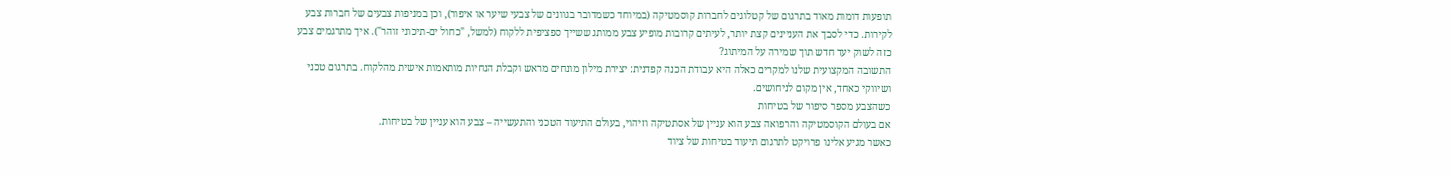תופעות דומות מאוד בתרגום של קטלוגים לחברות קוסמטיקה (במיוחד כשמדובר בגוונים של צבעי שיער או איפור), וכן במניפות צבעים של חברות צבע לקירות. כדי לסבך את העניינים קצת יותר, לעיתים קרובות מופיע צבע ממותג ששייך ספציפית ללקוח (למשל, "כחול ים-תיכוני זוהר"). איך מתרגמים צבע כזה לשוק יעד חדש תוך שמירה על המיתוג?
התשובה המקצועית שלנו למקרים כאלה היא עבודת הכנה קפדנית: יצירת מילון מונחים מראש וקבלת הנחיות מותאמות אישית מהלקוח. בתרגום טכני ושיווקי כאחד, אין מקום לניחושים.
כשהצבע מספר סיפור של בטיחות
אם בעולם הקוסמטיקה והרפואה צבע הוא עניין של אסתטיקה וזיהוי, בעולם התיעוד הטכני והתעשייה – צבע הוא עניין של בטיחות.
כאשר מגיע אלינו פרויקט לתרגום תיעוד בטיחות של ציוד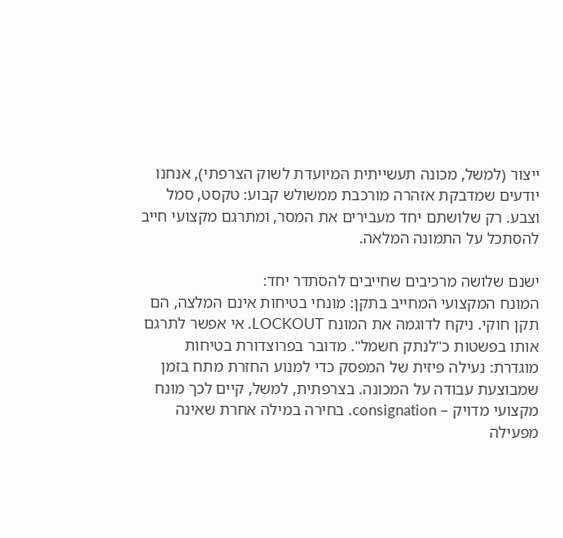ייצור (למשל, מכונה תעשייתית המיועדת לשוק הצרפתי), אנחנו יודעים שמדבקת אזהרה מורכבת ממשולש קבוע: טקסט, סמל וצבע. רק שלושתם יחד מעבירים את המסר, ומתרגם מקצועי חייב להסתכל על התמונה המלאה.

ישנם שלושה מרכיבים שחייבים להסתדר יחד:
המונח המקצועי המחייב בתקן: מונחי בטיחות אינם המלצה, הם תקן חוקי. ניקח לדוגמה את המונח LOCKOUT. אי אפשר לתרגם אותו בפשטות כ"לנתק חשמל". מדובר בפרוצדורת בטיחות מוגדרת: נעילה פיזית של המפסק כדי למנוע החזרת מתח בזמן שמבוצעת עבודה על המכונה. בצרפתית, למשל, קיים לכך מונח מקצועי מדויק – consignation. בחירה במילה אחרת שאינה מפעילה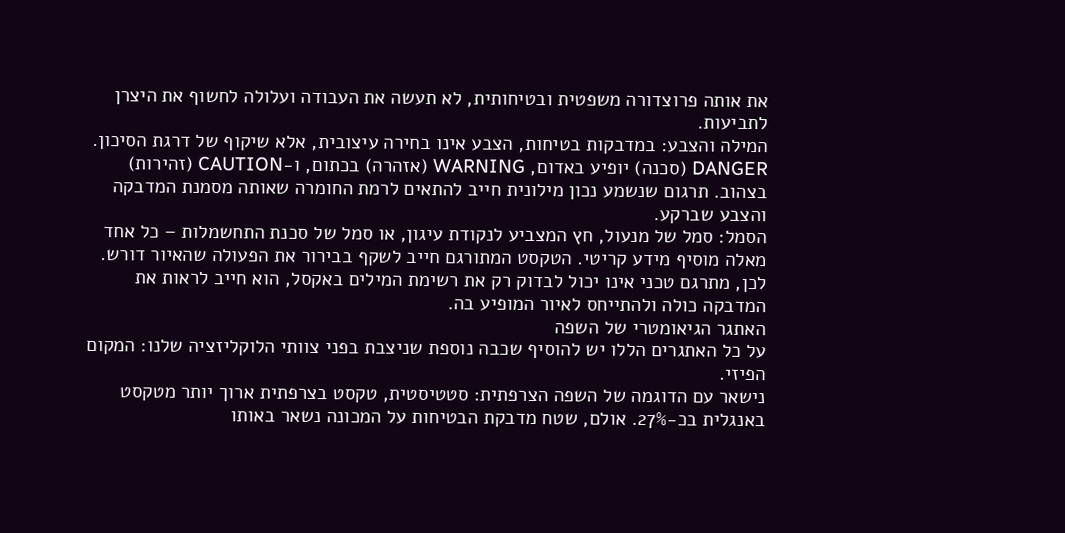את אותה פרוצדורה משפטית ובטיחותית, לא תעשה את העבודה ועלולה לחשוף את היצרן לתביעות.
המילה והצבע: במדבקות בטיחות, הצבע אינו בחירה עיצובית, אלא שיקוף של דרגת הסיכון. DANGER (סכנה) יופיע באדום, WARNING (אזהרה) בכתום, ו-CAUTION (זהירות) בצהוב. תרגום שנשמע נכון מילונית חייב להתאים לרמת החומרה שאותה מסמנת המדבקה והצבע שברקע.
הסמל: סמל של מנעול, חץ המצביע לנקודת עיגון, או סמל של סכנת התחשמלות – כל אחד מאלה מוסיף מידע קריטי. הטקסט המתורגם חייב לשקף בבירור את הפעולה שהאיור דורש. לכן, מתרגם טכני אינו יכול לבדוק רק את רשימת המילים באקסל, הוא חייב לראות את המדבקה כולה ולהתייחס לאיור המופיע בה.
האתגר הגיאומטרי של השפה
על כל האתגרים הללו יש להוסיף שכבה נוספת שניצבת בפני צוותי הלוקליזציה שלנו: המקום הפיזי.
נישאר עם הדוגמה של השפה הצרפתית: סטטיסטית, טקסט בצרפתית ארוך יותר מטקסט באנגלית בכ-27%. אולם, שטח מדבקת הבטיחות על המכונה נשאר באותו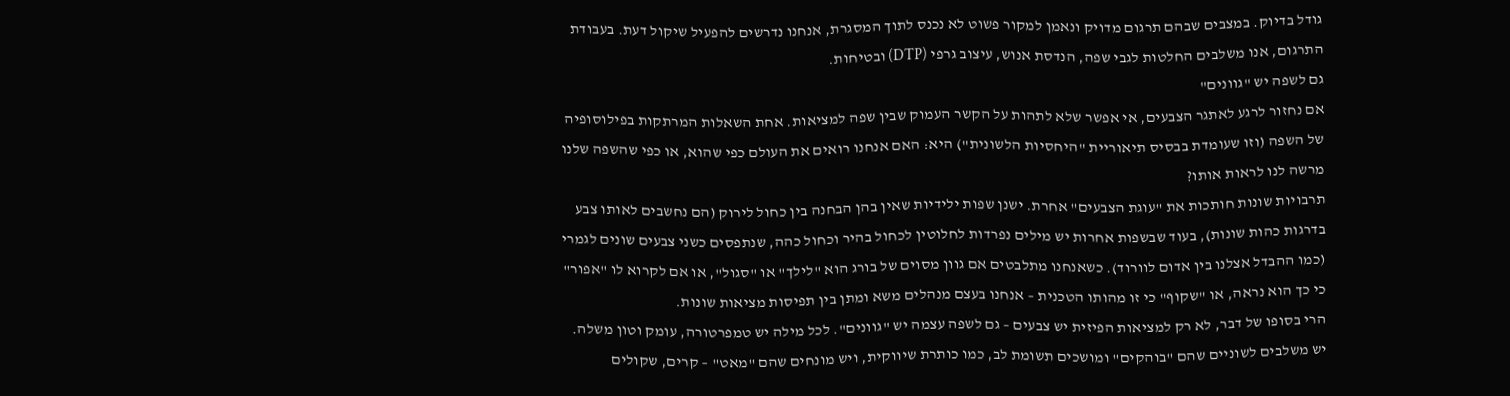גודל בדיוק. במצבים שבהם תרגום מדויק ונאמן למקור פשוט לא נכנס לתוך המסגרת, אנחנו נדרשים להפעיל שיקול דעת. בעבודת התרגום, אנו משלבים החלטות לגבי שפה, הנדסת אנוש, עיצוב גרפי (DTP) ובטיחות.
גם לשפה יש "גוונים"
אם נחזור לרגע לאתגר הצבעים, אי אפשר שלא לתהות על הקשר העמוק שבין שפה למציאות. אחת השאלות המרתקות בפילוסופיה של השפה (וזו שעומדת בבסיס תיאוריית "היחסיות הלשונית") היא: האם אנחנו רואים את העולם כפי שהוא, או כפי שהשפה שלנו מרשה לנו לראות אותו?
תרבויות שונות חותכות את "עוגת הצבעים" אחרת. ישנן שפות ילידיות שאין בהן הבחנה בין כחול לירוק (הם נחשבים לאותו צבע בדרגות כהות שונות), בעוד שבשפות אחרות יש מילים נפרדות לחלוטין לכחול בהיר וכחול כהה, שנתפסים כשני צבעים שונים לגמרי (כמו ההבדל אצלנו בין אדום לוורוד). כשאנחנו מתלבטים אם גוון מסוים של בורג הוא "לילך" או "סגול", או אם לקרוא לו "אפור" כי כך הוא נראה, או "שקוף" כי זו מהותו הטכנית – אנחנו בעצם מנהלים משא ומתן בין תפיסות מציאות שונות.
הרי בסופו של דבר, לא רק למציאות הפיזית יש צבעים – גם לשפה עצמה יש "גוונים". לכל מילה יש טמפרטורה, עומק וטון משלה. יש משלבים לשוניים שהם "בוהקים" ומושכים תשומת לב, כמו כותרת שיווקית, ויש מונחים שהם "מאט" – קרים, שקולים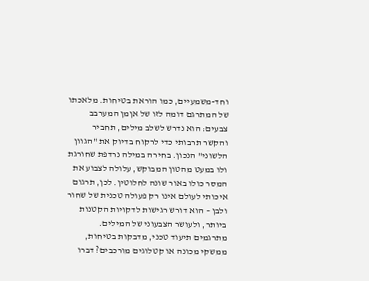וחד-משמעיים, כמו הוראת בטיחות. מלאכתו של המתרגם דומה לזו של אןמן המערבב צבעים: הוא נדרש לשלב מילים, תחביר והקשר תרבותי כדי לרקוח בדיוק את "הגוון הלשוני" הנכון. בחירה במילה נרדפת שחורגת ולו במעט מהטון המבוקש, עלולה לצבוע את המסר כולו באור שונה לחלוטין. לכן, תרגום איכותי לעולם אינו רק פעולה טכנית של שחור ולבן – הוא דורש רגישות לדקויות הקטנות ביותר, ולעושר הצבעוני של המילים.
מתרגמים תיעוד טכני, מדבקות בטיחות, ממשקי מכונה או קטלוגים מורכבים? דברו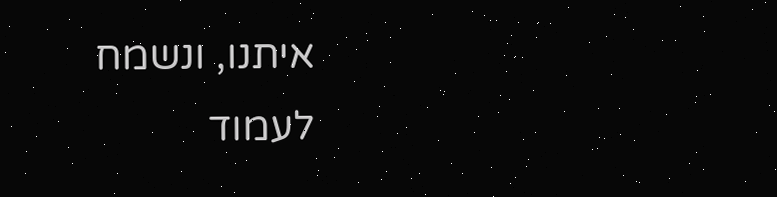איתנו, ונשמח לעמוד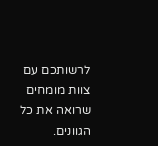לרשותכם עם צוות מומחים שרואה את כל הגוונים.